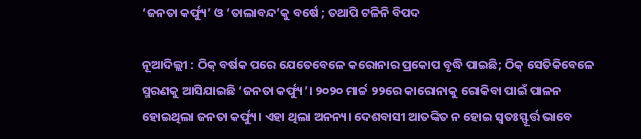‘ଜନତା କର୍ଫ୍ୟୁ’ ଓ ‘ତାଲାବନ୍ଦ’କୁ ବର୍ଷେ ; ତଥାପି ଟଳିନି ବିପଦ

ନୂଆଦିଲ୍ଲୀ : ଠିକ୍‌ ବର୍ଷକ ପରେ ଯେତେବେଳେ କରୋନାର ପ୍ରକୋପ ବୃଦ୍ଧି ପାଇଛି; ଠିକ୍‌ ସେତିକିବେଳେ ସ୍ମରଣକୁ ଆସିଯାଇଛି ‘ଜନତା କର୍ଫ୍ୟୁ’। ୨୦୨୦ ମାର୍ଚ୍ଚ ୨୨ରେ କାରୋନାକୁ ରୋକିବା ପାଇଁ ପାଳନ ହୋଇଥିଲା ଜନତା କର୍ଫ୍ୟୁ। ଏହା ଥିଲା ଅନନ୍ୟ। ଦେଶବାସୀ ଆତଙ୍କିତ ନ ହୋଇ ସ୍ବତଃସ୍ଫୂର୍ତ୍ତ ଭାବେ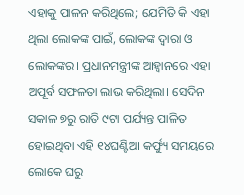ଏହାକୁ ପାଳନ କରିଥିଲେ; ଯେମିତି କି ଏହା ଥିଲା ଲୋକଙ୍କ ପାଇଁ, ଲୋକଙ୍କ ଦ୍ବାରା ଓ ଲୋକଙ୍କର। ପ୍ରଧାନମନ୍ତ୍ରୀଙ୍କ ଆହ୍ବାନରେ ଏହା ଅପୂର୍ବ ସଫଳତା ଲାଭ କରିଥିଲା। ସେଦିନ ସକାଳ ୭ରୁ ରାତି ୯ଟା ପର୍ଯ୍ୟନ୍ତ ପାଳିତ ହୋଇଥିବା ଏହି ୧୪ଘଣ୍ଟିଆ କର୍ଫ୍ୟୁ ସମୟରେ ଲୋକେ ଘରୁ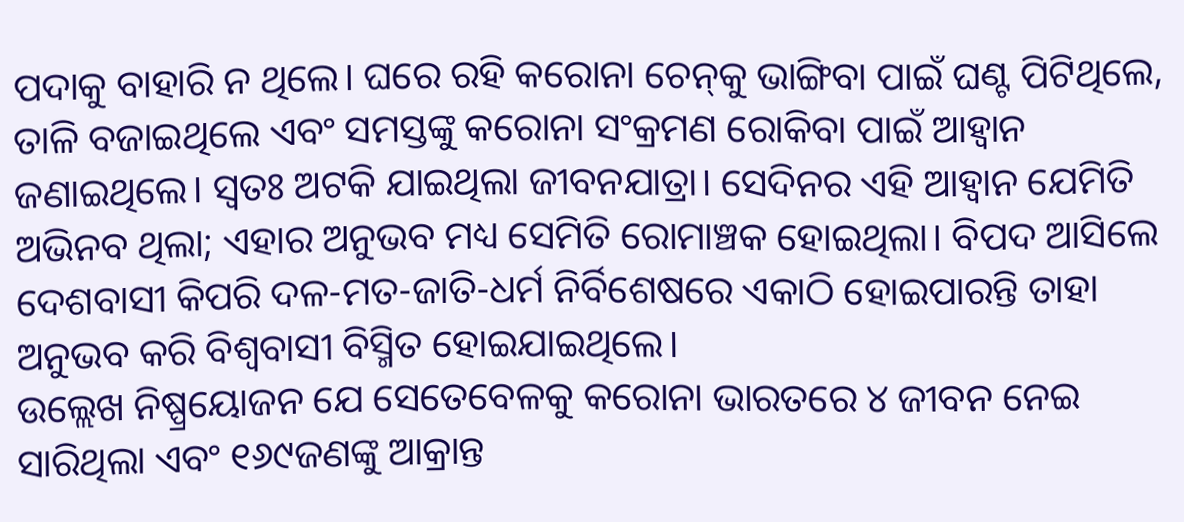ପଦାକୁ ବାହାରି ନ ଥିଲେ। ଘରେ ରହି କରୋନା ଚେନ୍‌କୁ ଭାଙ୍ଗିବା ପାଇଁ ଘଣ୍ଟ ପିଟିଥିଲେ, ତାଳି ବଜାଇଥିଲେ ଏବଂ ସମସ୍ତଙ୍କୁ କରୋନା ସଂକ୍ରମଣ ରୋକିବା ପାଇଁ ଆହ୍ବାନ ଜଣାଇଥିଲେ। ସ୍ବତଃ ଅଟକି ଯାଇଥିଲା ଜୀବନଯାତ୍ରା। ସେଦିନର ଏହି ଆହ୍ବାନ ଯେମିତି ଅଭିନବ ଥିଲା; ଏହାର ଅନୁଭବ ମଧ୍ୟ ସେମିତି ରୋମାଞ୍ଚକ ହୋଇଥିଲା। ବିପଦ ଆସିଲେ ଦେଶବାସୀ କିପରି ଦଳ-ମତ-ଜାତି-ଧର୍ମ ନିର୍ବିଶେଷରେ ଏକାଠି ହୋଇପାରନ୍ତି ତାହା ଅନୁଭବ କରି ବିଶ୍ବବାସୀ ବିସ୍ମିତ ହୋଇଯାଇଥିଲେ।
ଉଲ୍ଲେଖ ନିଷ୍ପ୍ରୟୋଜନ ଯେ ସେତେବେଳକୁ କରୋନା ଭାରତରେ ୪ ଜୀବନ ନେଇ ସାରିଥିଲା ଏବଂ ୧୬୯ଜଣଙ୍କୁ ଆକ୍ରାନ୍ତ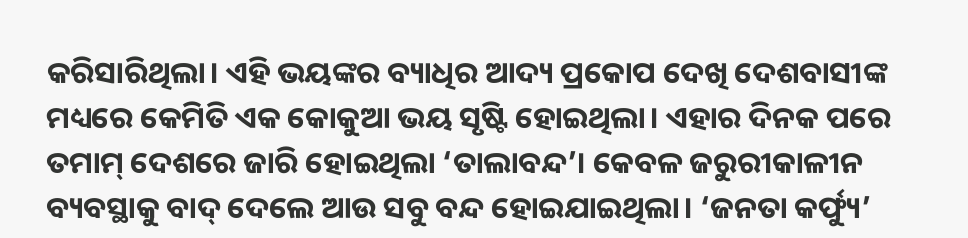କରିସାରିଥିଲା। ଏହି ଭୟଙ୍କର ବ୍ୟାଧିର ଆଦ୍ୟ ପ୍ରକୋପ ଦେଖି ଦେଶବାସୀଙ୍କ ମଧ୍ୟରେ କେମିତି ଏକ କୋକୁଆ ଭୟ ସୃଷ୍ଟି ହୋଇଥିଲା। ଏହାର ଦିନକ ପରେ ତମାମ୍‌ ଦେଶରେ ଜାରି ହୋଇଥିଲା ‘ତାଲାବନ୍ଦ’। କେବଳ ଜରୁରୀକାଳୀନ ବ୍ୟବସ୍ଥାକୁ ବାଦ୍‌ ଦେଲେ ଆଉ ସବୁ ବନ୍ଦ ହୋଇଯାଇଥିଲା। ‘ଜନତା କର୍ଫ୍ୟୁ’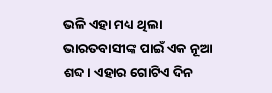ଭଳି ଏହା ମଧ୍ୟ ଥିଲା ଭାରତବାସୀଙ୍କ ପାଇଁ ଏକ ନୂଆ ଶବ୍ଦ। ଏହାର ଗୋଟିଏ ଦିନ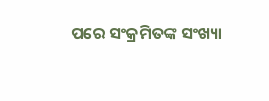ପରେ ସଂକ୍ରମିତଙ୍କ ସଂଖ୍ୟା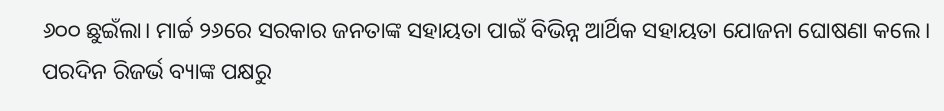୬୦୦ ଛୁଇଁଲା। ମାର୍ଚ୍ଚ ୨୬ରେ ସରକାର ଜନତାଙ୍କ ସହାୟତା ପାଇଁ ବିଭିନ୍ନ ଆର୍ଥିକ ସହାୟତା ଯୋଜନା ଘୋଷଣା କଲେ। ପରଦିନ ରିଜର୍ଭ ବ୍ୟାଙ୍କ ପକ୍ଷରୁ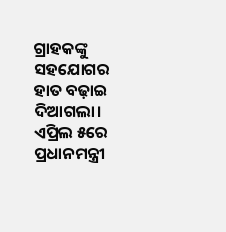ଗ୍ରାହକଙ୍କୁ ସହଯୋଗର ହାତ ବଢ଼ାଇ ଦିଆଗଲା। ଏପ୍ରିଲ ୫ରେ ପ୍ରଧାନମନ୍ତ୍ରୀ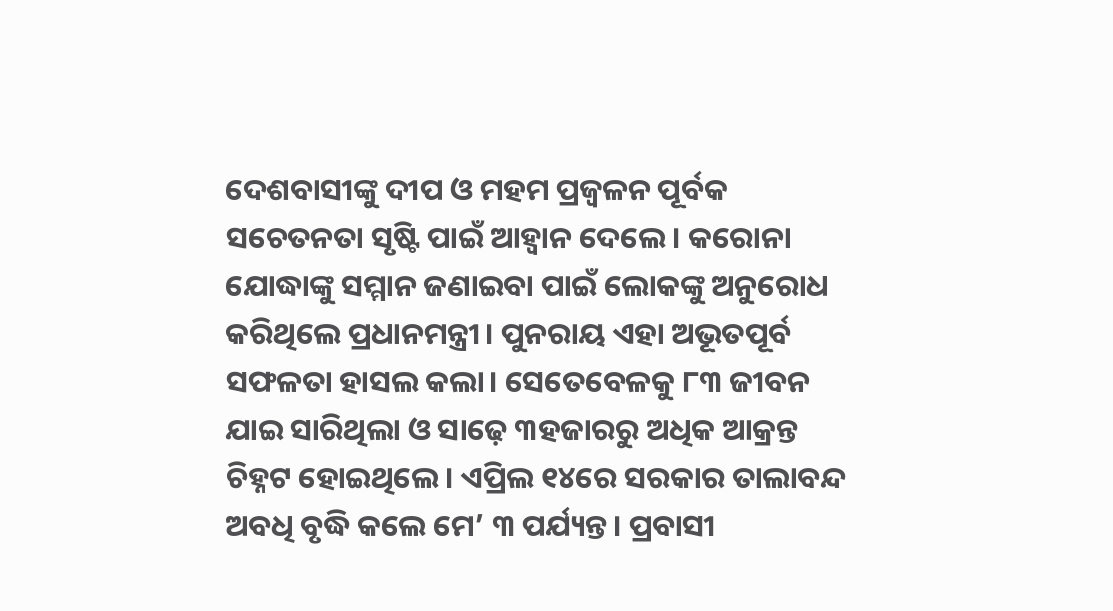ଦେଶବାସୀଙ୍କୁ ଦୀପ ଓ ମହମ ପ୍ରଜ୍ବଳନ ପୂର୍ବକ ସଚେତନତା ସୃଷ୍ଟି ପାଇଁ ଆହ୍ବାନ ଦେଲେ। କରୋନା ଯୋଦ୍ଧାଙ୍କୁ ସମ୍ମାନ ଜଣାଇବା ପାଇଁ ଲୋକଙ୍କୁ ଅନୁରୋଧ କରିଥିଲେ ପ୍ରଧାନମନ୍ତ୍ରୀ। ପୁନରାୟ ଏହା ଅଭୂତପୂର୍ବ ସଫଳତା ହାସଲ କଲା। ସେତେବେଳକୁ ୮୩ ଜୀବନ ଯାଇ ସାରିଥିଲା ଓ ସାଢ଼େ ୩ହଜାରରୁ ଅଧିକ ଆକ୍ରନ୍ତ ଚିହ୍ନଟ ହୋଇଥିଲେ। ଏପ୍ରିଲ ୧୪ରେ ସରକାର ତାଲାବନ୍ଦ ଅବଧି ବୃଦ୍ଧି କଲେ ମେ’ ୩ ପର୍ଯ୍ୟନ୍ତ। ପ୍ରବାସୀ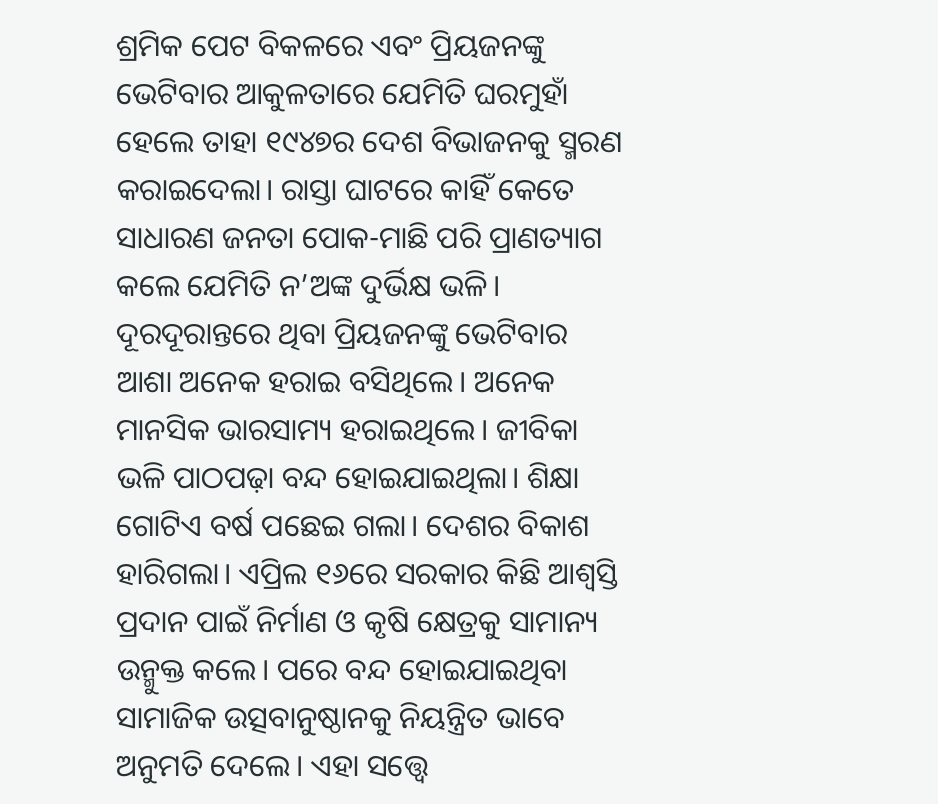ଶ୍ରମିକ ପେଟ ବିକଳରେ ଏବଂ ପ୍ରିୟଜନଙ୍କୁ ଭେଟିବାର ଆକୁଳତାରେ ଯେମିତି ଘରମୁହାଁ ହେଲେ ତାହା ୧୯୪୭ର ଦେଶ ବିଭାଜନକୁ ସ୍ମରଣ କରାଇଦେଲା। ରାସ୍ତା ଘାଟରେ କାହିଁ କେତେ ସାଧାରଣ ଜନତା ପୋକ-ମାଛି ପରି ପ୍ରାଣତ୍ୟାଗ କଲେ ଯେମିତି ନ’ଅଙ୍କ ଦୁର୍ଭିକ୍ଷ ଭଳି। ଦୂରଦୂରାନ୍ତରେ ଥିବା ପ୍ରିୟଜନଙ୍କୁ ଭେଟିବାର ଆଶା ଅନେକ ହରାଇ ବସିଥିଲେ। ଅନେକ ମାନସିକ ଭାରସାମ୍ୟ ହରାଇଥିଲେ। ଜୀବିକା ଭଳି ପାଠପଢ଼ା ବନ୍ଦ ହୋଇଯାଇଥିଲା। ଶିକ୍ଷା ଗୋଟିଏ ବର୍ଷ ପଛେଇ ଗଲା। ଦେଶର ବିକାଶ ହାରିଗଲା। ଏପ୍ରିଲ ୧୬ରେ ସରକାର କିଛି ଆଶ୍ବସ୍ତି ପ୍ରଦାନ ପାଇଁ ନିର୍ମାଣ ଓ କୃଷି କ୍ଷେତ୍ରକୁ ସାମାନ୍ୟ ଉନ୍ମୁକ୍ତ କଲେ। ପରେ ବନ୍ଦ ହୋଇଯାଇଥିବା ସାମାଜିକ ଉତ୍ସବାନୁଷ୍ଠାନକୁ ନିୟନ୍ତ୍ରିତ ଭାବେ ଅନୁମତି ଦେଲେ। ଏହା ସତ୍ତ୍ବେ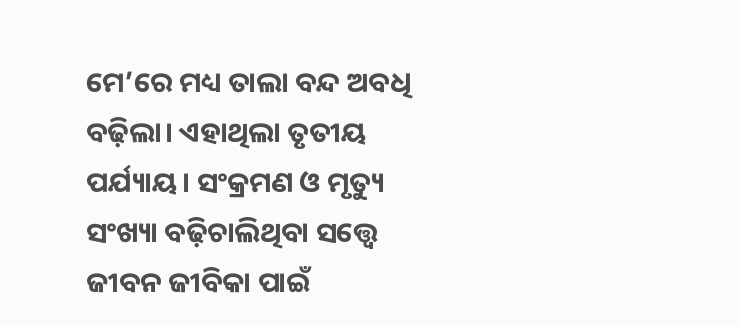ମେ’ରେ ମଧ୍ୟ ତାଲା ବନ୍ଦ ଅବଧି ବଢ଼ିଲା। ଏହାଥିଲା ତୃତୀୟ ପର୍ଯ୍ୟାୟ। ସଂକ୍ରମଣ ଓ ମୃତ୍ୟୁ ସଂଖ୍ୟା ବଢ଼ିଚାଲିଥିବା ସତ୍ତ୍ବେ ଜୀବନ ଜୀବିକା ପାଇଁ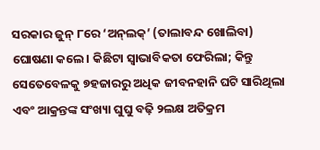ସରକାର ଜୁନ୍‌ ୮ରେ ‘ଅନ୍‌ଲକ୍‌’ (ତାଲାବନ୍ଦ ଖୋଲିବା) ଘୋଷଣା କଲେ। କିଛିଟା ସ୍ବାଭାବିକତା ଫେରିଲା; କିନ୍ତୁ ସେତେବେଳକୁ ୭ହଜାରରୁ ଅଧିକ ଜୀବନହାନି ଘଟି ସାରିଥିଲା ଏବଂ ଆକ୍ରନ୍ତଙ୍କ ସଂଖ୍ୟା ଘୁଘୁ ବଢ଼ି ୨ଲକ୍ଷ ଅତିକ୍ରମ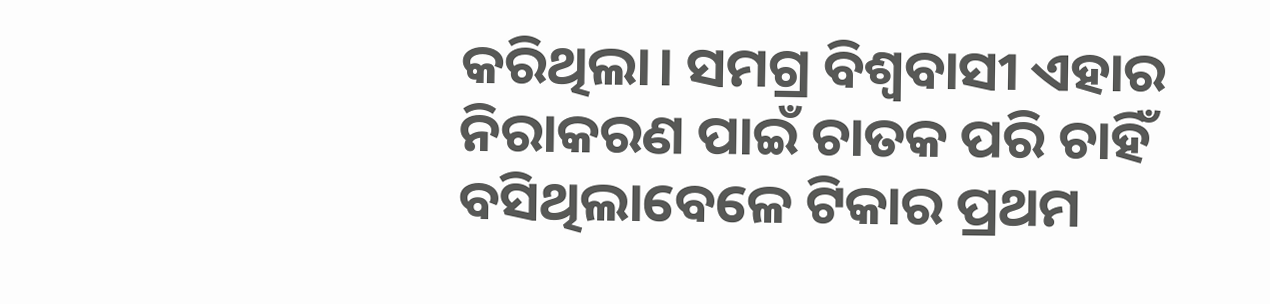କରିଥିଲା। ସମଗ୍ର ବିଶ୍ବବାସୀ ଏହାର ନିରାକରଣ ପାଇଁ ଚାତକ ପରି ଚାହିଁ ବସିଥିଲାବେଳେ ଟିକାର ପ୍ରଥମ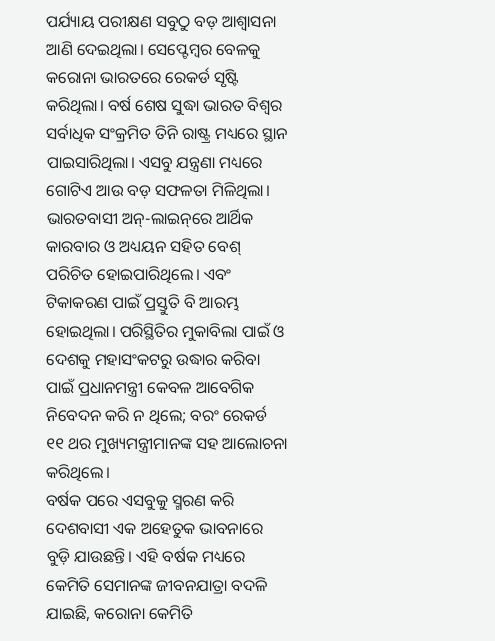ପର୍ଯ୍ୟାୟ ପରୀକ୍ଷଣ ସବୁଠୁ ବଡ଼ ଆଶ୍ବାସନା ଆଣି ଦେଇଥିଲା। ସେପ୍ଟେ‌ମ୍ବର ବେଳକୁ କରୋନା ଭାରତରେ ରେକର୍ଡ ସୃଷ୍ଟି କରିଥିଲା। ବର୍ଷ ଶେଷ ସୁଦ୍ଧା ଭାରତ ବିଶ୍ବର ସର୍ବାଧିକ ସଂକ୍ରମିତ ତିନି ରାଷ୍ଟ୍ର ମଧ୍ୟରେ ସ୍ଥାନ ପାଇସାରିଥିଲା। ଏସବୁ ଯନ୍ତ୍ରଣା ମଧ୍ୟରେ ଗୋଟିଏ ଆଉ ବଡ଼ ସଫଳତା ମିଳିଥିଲା। ଭାରତବାସୀ ଅନ୍‌-ଲାଇନ୍‌ରେ ଆର୍ଥିକ କାରବାର ଓ ଅଧ୍ୟୟନ ସହିତ ବେଶ୍‌ ପରିଚିତ ହୋଇପାରିଥିଲେ। ଏବଂ ଟିକାକରଣ ପାଇଁ ପ୍ରସ୍ତୁତି ବି ଆରମ୍ଭ ହୋଇଥିଲା। ପରିସ୍ଥିତିର ମୁକାବିଲା ପାଇଁ ଓ ଦେଶକୁ ମହାସଂକଟରୁ ଉଦ୍ଧାର କରିବା ପାଇଁ ପ୍ରଧାନମନ୍ତ୍ରୀ କେବଳ ଆବେଗିକ ନିବେଦନ କରି ନ ଥିଲେ; ବରଂ ରେକର୍ଡ ୧୧ ଥର ମୁଖ୍ୟମନ୍ତ୍ରୀମାନଙ୍କ ସହ ଆଲୋଚନା କରିଥିଲେ।
ବର୍ଷକ ପରେ ଏସବୁକୁ ସ୍ମରଣ କରି ଦେଶବାସୀ ଏକ ଅହେତୁକ ଭାବନାରେ ବୁଡ଼ି ଯାଉଛନ୍ତି। ଏହି ବର୍ଷକ ମଧ୍ୟରେ କେମିତି ସେମାନଙ୍କ ଜୀବନଯାତ୍ରା ବଦଳି ଯାଇଛି, କରୋନା କେମିତି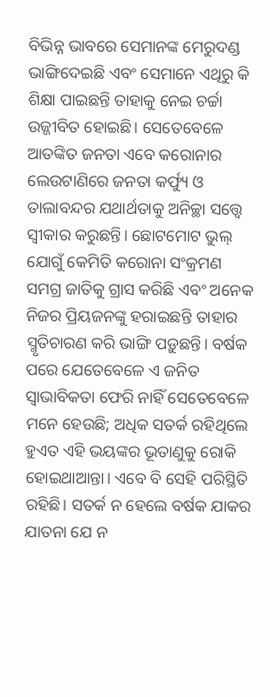ବିଭିନ୍ନ ଭାବରେ ସେମାନଙ୍କ ମେରୁଦଣ୍ଡ ଭାଙ୍ଗିଦେଇଛି ଏବଂ ସେମାନେ ଏଥିରୁ କି ଶିକ୍ଷା ପାଇଛନ୍ତି ତାହାକୁ ନେଇ ଚର୍ଚ୍ଚା ଉଜ୍ଜୀବିତ ହୋଇଛି। ସେତେବେଳେ ଆତଙ୍କିତ ଜନତା ଏବେ କରୋନାର ଲେଉଟାଣିରେ ଜନତା କର୍ଫ୍ୟୁ ଓ ତାଲାବନ୍ଦର ଯଥାର୍ଥତାକୁ ଅନିଚ୍ଛା ସତ୍ତ୍ବେ ସ୍ବୀକାର କରୁଛନ୍ତି। ଛୋଟମୋଟ ଭୁଲ୍‌ ଯୋଗୁଁ କେମିତି କରୋନା ସଂକ୍ରମଣ ସମଗ୍ର ଜାତିକୁ ଗ୍ରାସ କରିଛି ଏବଂ ଅନେକ ନିଜର ପ୍ରିୟଜନଙ୍କୁ ହରାଇଛନ୍ତି ତାହାର ସ୍ମୃତିଚାରଣ କରି ଭାଙ୍ଗି ପଡ଼ୁଛନ୍ତି। ବର୍ଷକ ପରେ ଯେତେବେଳେ ଏ ଜନିତ ସ୍ବାଭାବିକତା ଫେରି ନାହିଁ ସେତେବେଳେ ମନେ ହେଉଛି; ଅଧିକ ସତର୍କ ରହିଥିଲେ ହୁଏତ ଏହି ଭୟଙ୍କର ଭୂତାଣୁକୁ ରୋକି ହୋଇଥାଆନ୍ତା। ଏବେ ବି ସେହି ପରିସ୍ଥିତି ରହିଛି। ସତର୍କ ନ ହେଲେ ବର୍ଷକ ଯାକର ଯାତନା ଯେ ନ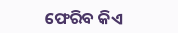ଫେରିବ କିଏ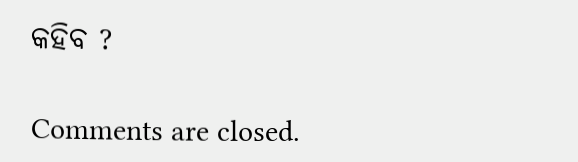କହିବ ?

Comments are closed.